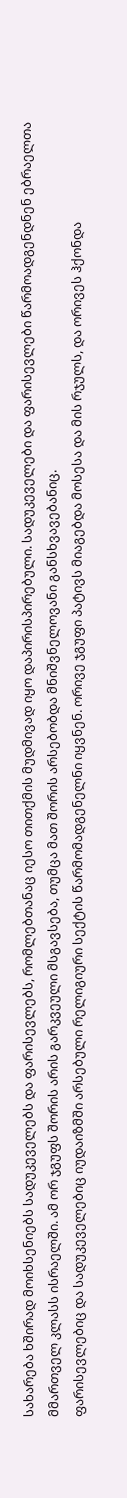სახარება ხშირად მოიხსენიებს სადუკეველებს და ფარისევლებს, რომლებთანაც იესო თითქმის მუდმივად იყო დაპირისპირებული. სადუკეველები და ფარისევლები წარმოადგენდნენ ებრაელთა მმართველ კლასს ისრაელში. ამ ორ ჯგუფს შორის არის გარკვეული მსგავსება, თუმცა მათ შორის არსებობდა მნიშვნელოვანი განსხვავებანიც.
ფარისევლებიც და სადუკეველებიც იუდაიზმში არსებული რელიგიური სექტის წარმომადგენელნი იყვნენ. ორივე ჯგუფი პატივს მიაგებდა მოსესა და მის რჯულს, და ორივეს ჰქონდა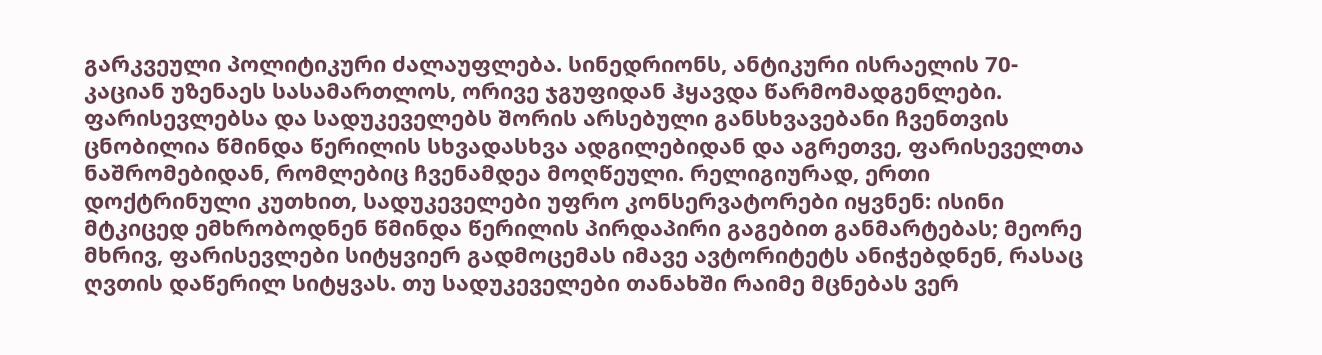გარკვეული პოლიტიკური ძალაუფლება. სინედრიონს, ანტიკური ისრაელის 70-კაციან უზენაეს სასამართლოს, ორივე ჯგუფიდან ჰყავდა წარმომადგენლები.
ფარისევლებსა და სადუკეველებს შორის არსებული განსხვავებანი ჩვენთვის ცნობილია წმინდა წერილის სხვადასხვა ადგილებიდან და აგრეთვე, ფარისეველთა ნაშრომებიდან, რომლებიც ჩვენამდეა მოღწეული. რელიგიურად, ერთი დოქტრინული კუთხით, სადუკეველები უფრო კონსერვატორები იყვნენ: ისინი მტკიცედ ემხრობოდნენ წმინდა წერილის პირდაპირი გაგებით განმარტებას; მეორე მხრივ, ფარისევლები სიტყვიერ გადმოცემას იმავე ავტორიტეტს ანიჭებდნენ, რასაც ღვთის დაწერილ სიტყვას. თუ სადუკეველები თანახში რაიმე მცნებას ვერ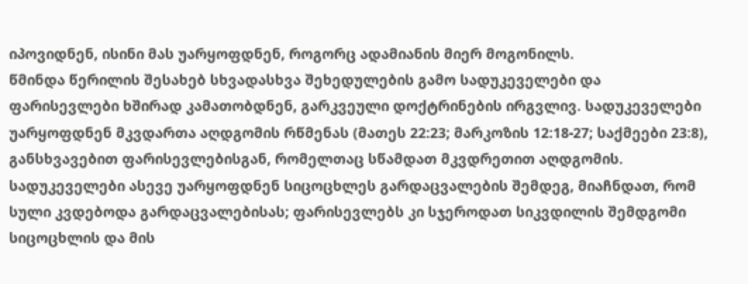იპოვიდნენ, ისინი მას უარყოფდნენ, როგორც ადამიანის მიერ მოგონილს.
წმინდა წერილის შესახებ სხვადასხვა შეხედულების გამო სადუკეველები და ფარისევლები ხშირად კამათობდნენ, გარკვეული დოქტრინების ირგვლივ. სადუკეველები უარყოფდნენ მკვდართა აღდგომის რწმენას (მათეს 22:23; მარკოზის 12:18-27; საქმეები 23:8), განსხვავებით ფარისევლებისგან, რომელთაც სწამდათ მკვდრეთით აღდგომის. სადუკეველები ასევე უარყოფდნენ სიცოცხლეს გარდაცვალების შემდეგ, მიაჩნდათ, რომ სული კვდებოდა გარდაცვალებისას; ფარისევლებს კი სჯეროდათ სიკვდილის შემდგომი სიცოცხლის და მის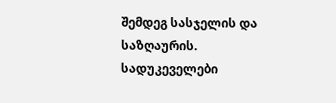შემდეგ სასჯელის და საზღაურის. სადუკეველები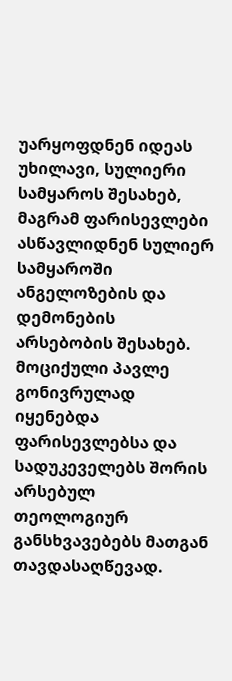უარყოფდნენ იდეას უხილავი, სულიერი სამყაროს შესახებ, მაგრამ ფარისევლები ასწავლიდნენ სულიერ სამყაროში ანგელოზების და დემონების არსებობის შესახებ.
მოციქული პავლე გონივრულად იყენებდა ფარისევლებსა და სადუკეველებს შორის არსებულ თეოლოგიურ განსხვავებებს მათგან თავდასაღწევად.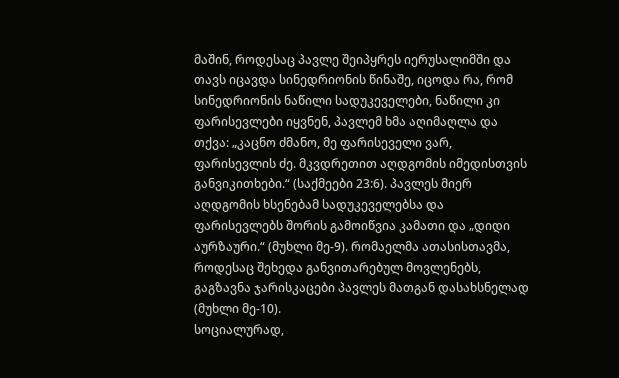მაშინ, როდესაც პავლე შეიპყრეს იერუსალიმში და თავს იცავდა სინედრიონის წინაშე, იცოდა რა, რომ სინედრიონის ნაწილი სადუკეველები, ნაწილი კი ფარისევლები იყვნენ, პავლემ ხმა აღიმაღლა და თქვა: „კაცნო ძმანო, მე ფარისეველი ვარ, ფარისევლის ძე. მკვდრეთით აღდგომის იმედისთვის განვიკითხები.“ (საქმეები 23:6). პავლეს მიერ აღდგომის ხსენებამ სადუკეველებსა და ფარისევლებს შორის გამოიწვია კამათი და „დიდი აურზაური.“ (მუხლი მე-9). რომაელმა ათასისთავმა, როდესაც შეხედა განვითარებულ მოვლენებს, გაგზავნა ჯარისკაცები პავლეს მათგან დასახსნელად (მუხლი მე-10).
სოციალურად,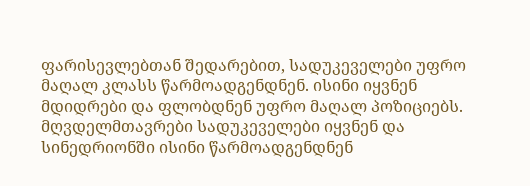ფარისევლებთან შედარებით, სადუკეველები უფრო მაღალ კლასს წარმოადგენდნენ. ისინი იყვნენ მდიდრები და ფლობდნენ უფრო მაღალ პოზიციებს. მღვდელმთავრები სადუკეველები იყვნენ და სინედრიონში ისინი წარმოადგენდნენ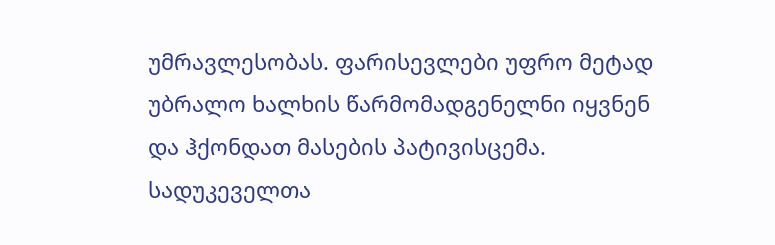უმრავლესობას. ფარისევლები უფრო მეტად უბრალო ხალხის წარმომადგენელნი იყვნენ და ჰქონდათ მასების პატივისცემა. სადუკეველთა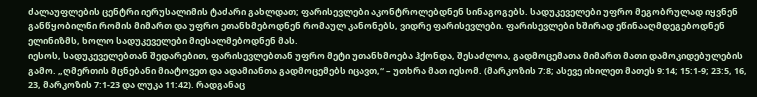ძალაუფლების ცენტრი იერუსალიმის ტაძარი გახლდათ; ფარისევლები აკონტროლებდნენ სინაგოგებს. სადუკეველები უფრო მეგობრულად იყვნენ განწყობილნი რომის მიმართ და უფრო ეთანხმებოდნენ რომაულ კანონებს, ვიდრე ფარისევლები. ფარისევლები ხშირად ეწინააღმდეგებოდნენ ელინიზმს, ხოლო სადუკეველები მიესალმებოდნენ მას.
იესოს, სადუკეველებთან შედარებით, ფარისევლებთან უფრო მეტი უთანხმოება ჰქონდა, შესაძლოა, გადმოცემათა მიმართ მათი დამოკიდებულების გამო. „ღმერთის მცნებანი მიატოვეთ და ადამიანთა გადმოცემებს იცავთ,“ – უთხრა მათ იესომ. (მარკოზის 7:8; ასევე იხილეთ მათეს 9:14; 15:1-9; 23:5, 16, 23, მარკოზის 7:1-23 და ლუკა 11:42). რადგანაც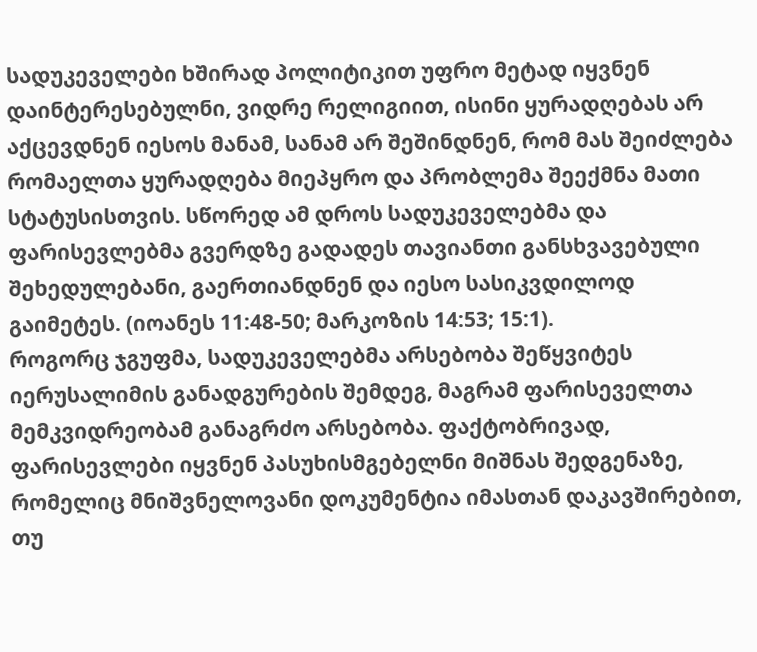სადუკეველები ხშირად პოლიტიკით უფრო მეტად იყვნენ დაინტერესებულნი, ვიდრე რელიგიით, ისინი ყურადღებას არ აქცევდნენ იესოს მანამ, სანამ არ შეშინდნენ, რომ მას შეიძლება რომაელთა ყურადღება მიეპყრო და პრობლემა შეექმნა მათი სტატუსისთვის. სწორედ ამ დროს სადუკეველებმა და ფარისევლებმა გვერდზე გადადეს თავიანთი განსხვავებული შეხედულებანი, გაერთიანდნენ და იესო სასიკვდილოდ გაიმეტეს. (იოანეს 11:48-50; მარკოზის 14:53; 15:1).
როგორც ჯგუფმა, სადუკეველებმა არსებობა შეწყვიტეს იერუსალიმის განადგურების შემდეგ, მაგრამ ფარისეველთა მემკვიდრეობამ განაგრძო არსებობა. ფაქტობრივად, ფარისევლები იყვნენ პასუხისმგებელნი მიშნას შედგენაზე, რომელიც მნიშვნელოვანი დოკუმენტია იმასთან დაკავშირებით, თუ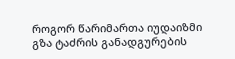როგორ წარიმართა იუდაიზმი გზა ტაძრის განადგურების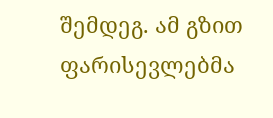შემდეგ. ამ გზით ფარისევლებმა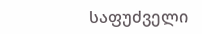საფუძველი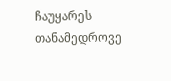ჩაუყარეს თანამედროვე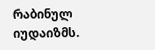რაბინულ იუდაიზმს.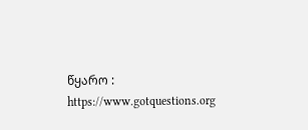წყარო : https://www.gotquestions.org